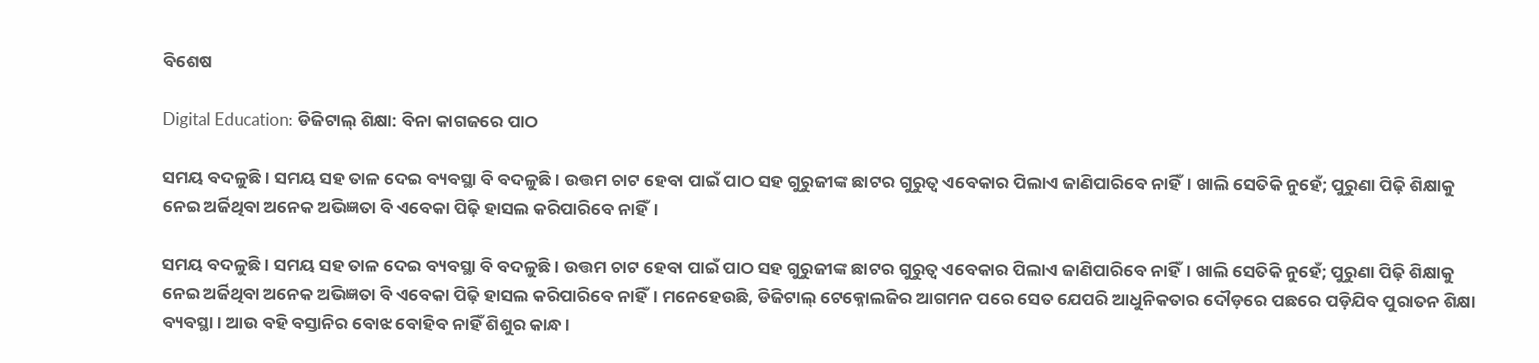ବିଶେଷ

Digital Education: ଡିଜିଟାଲ୍‌ ଶିକ୍ଷା: ବିନା କାଗଜରେ ପାଠ

ସମୟ ବଦଳୁଛି। ସମୟ ସହ ତାଳ ଦେଇ ବ୍ୟବସ୍ଥା ବି ବଦଳୁଛି। ଉତ୍ତମ ଚାଟ ହେବା ପାଇଁ ପାଠ ସହ ଗୁରୁଜୀଙ୍କ ଛାଟର ଗୁରୁତ୍ବ ଏବେକାର ପିଲାଏ ଜାଣିପାରିବେ ନାହିଁ। ଖାଲି ସେତିକି ନୁହେଁ; ପୁରୁଣା ପିଢ଼ି ଶିକ୍ଷାକୁ ନେଇ ଅର୍ଜିଥିବା ଅନେକ ଅଭିଜ୍ଞତା ବି ଏବେକା ପିଢ଼ି ହାସଲ କରିପାରିବେ ନାହିଁ।

ସମୟ ବଦଳୁଛି। ସମୟ ସହ ତାଳ ଦେଇ ବ୍ୟବସ୍ଥା ବି ବଦଳୁଛି। ଉତ୍ତମ ଚାଟ ହେବା ପାଇଁ ପାଠ ସହ ଗୁରୁଜୀଙ୍କ ଛାଟର ଗୁରୁତ୍ବ ଏବେକାର ପିଲାଏ ଜାଣିପାରିବେ ନାହିଁ। ଖାଲି ସେତିକି ନୁହେଁ; ପୁରୁଣା ପିଢ଼ି ଶିକ୍ଷାକୁ ନେଇ ଅର୍ଜିଥିବା ଅନେକ ଅଭିଜ୍ଞତା ବି ଏବେକା ପିଢ଼ି ହାସଲ କରିପାରିବେ ନାହିଁ। ମନେହେଉଛି, ଡିଜିଟାଲ୍‌ ଟେକ୍ନୋଲଜିର ଆଗମନ ପରେ ‌ସ‌େତ ଯେପରି ଆଧୁନିକତାର ଦୌଡ଼ରେ ପଛରେ ପଡ଼ିଯିବ ପୁରାତନ ଶିକ୍ଷା ବ୍ୟବସ୍ଥା। ଆଉ ବହି ବସ୍ତାନିର ବୋଝ ବୋହିବ ନାହିଁ ଶିଶୁର କାନ୍ଧ।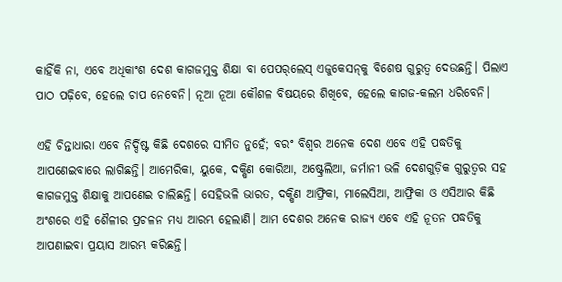କାହିଁକି ନା, ଏବେ ଅଧିକାଂଶ ଦେଶ କାଗଜମୁକ୍ତ ଶିକ୍ଷା ବା ପେପର୍‌ଲେସ୍‌ ଏଜୁକେସନ୍‌କୁ ବିଶେଷ ଗୁରୁତ୍ବ ଦେଉଛନ୍ତି। ପିଲାଏ ପାଠ ପଢ଼ିବେ, ହେଲେ ଚାପ ନେବେନି। ନୂଆ ନୂଆ କୌଶଳ ବିଷୟରେ ଶିଖିବେ, ହେଲେ କାଗଜ-କଲମ ଧରିବେନି।

ଏହି ଚିନ୍ତାଧାରା ଏବେ ନିର୍ଦ୍ଦିଷ୍ଟ କିଛି ଦେ‌ଶରେ ସୀମିତ ନୁହେଁ; ବରଂ ବିଶ୍ବର ଅନେକ ଦେଶ ଏବେ ଏହି ପଦ୍ଧତିକୁ ଆପଣେଇବାରେ ଲାଗିଛନ୍ତି। ଆମେରିକା, ୟୁକେ, ଦକ୍ଷିଣ କୋରିଆ, ଅଷ୍ଟ୍ରେଲିଆ, ଜର୍ମାନୀ ଭଳି ଦେଶଗୁଡ଼ିକ ଗୁରୁତ୍ବର ସହ କାଗଜମୁକ୍ତ ଶିକ୍ଷାକୁ ଆପଣେଇ ଚାଲିଛନ୍ତି। ସେହିଭଳି ଭାରତ, ଦକ୍ଷିଣ ଆଫ୍ରିକା, ମାଲେସିଆ, ଆଫ୍ରିକା ଓ ଏସିଆର କିଛି ଅଂଶରେ ଏହି ଶୈଳୀର ପ୍ରଚଳନ ମଧ୍ୟ ଆରମ୍ଭ ହେଲାଣି। ଆମ ଦେଶର ଅନେକ ରାଜ୍ୟ ଏବେ ଏହି ନୂତନ ପଦ୍ଧତିକୁ ଆପଣାଇବା ପ୍ରୟାସ ଆରମ୍ଭ କରିଛନ୍ତି।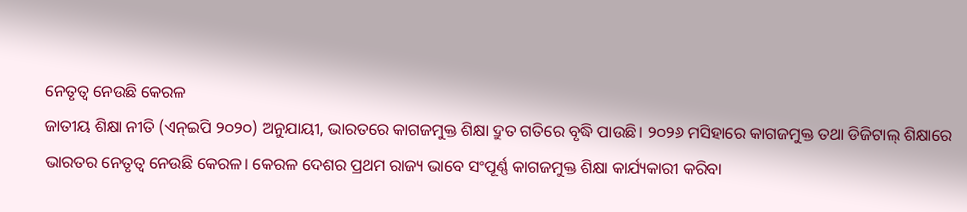ନେତୃତ୍ୱ ନେଉଛି କେରଳ
ଜାତୀୟ ଶିକ୍ଷା ନୀତି (ଏନ୍‌ଇପି ୨୦୨୦) ଅନୁଯାୟୀ, ଭାରତରେ କାଗଜମୁକ୍ତ ଶିକ୍ଷା ଦ୍ରୁତ ଗତିରେ ବୃଦ୍ଧି ପାଉଛି। ୨୦୨୬ ମସିହାରେ କାଗଜମୁକ୍ତ ତଥା ଡିଜିଟାଲ୍ ଶିକ୍ଷାରେ ଭାରତର ନେତୃତ୍ୱ ନେଉଛି କେରଳ। କେରଳ ଦେଶର ପ୍ରଥମ ରାଜ୍ୟ ଭାବେ ସଂପୂର୍ଣ୍ଣ କାଗଜମୁକ୍ତ ଶିକ୍ଷା କାର୍ଯ୍ୟକାରୀ କରିବା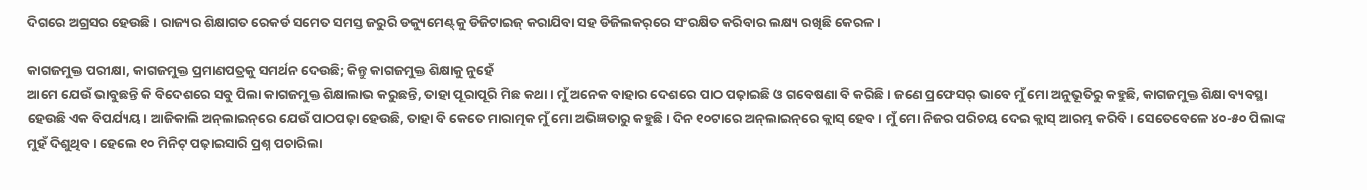ଦିଗରେ ଅଗ୍ରସର ହେଉଛି। ରାଜ୍ୟର ଶିକ୍ଷାଗତ ରେକର୍ଡ ସମେତ ସମସ୍ତ ଜରୁରି ଡକ୍ୟୁମେଣ୍ଟ୍‌କୁ ଡିଜିଟାଇଜ୍ କରାଯିବା ସହ ଡିଜିଲକର୍‌ରେ ସଂରକ୍ଷିତ କରିବାର ଲକ୍ଷ୍ୟ ରଖିଛି କେରଳ।

କାଗଜମୁକ୍ତ ପରୀକ୍ଷା, କାଗଜମୁକ୍ତ ପ୍ରମାଣପତ୍ରକୁ ସମର୍ଥନ ଦେଉଛି; କିନ୍ତୁ କାଗଜମୁକ୍ତ ଶିକ୍ଷାକୁ ନୁହେଁ
ଆମେ ଯେଉଁ ଭାବୁଛନ୍ତି କି ବିଦେଶରେ ସବୁ ପିଲା କାଗଜମୁକ୍ତ ଶିକ୍ଷାଲାଭ କରୁଛନ୍ତି, ତାହା ପୂରାପୂରି ମିଛ କଥା। ମୁଁ ଅନେକ ବାହାର ଦେଶରେ ପାଠ ପଢ଼ାଇଛି ଓ ଗବେଷଣା ବି କରିଛି। ଜଣେ ପ୍ରଫେସର୍‌ ଭାବେ ମୁଁ ମୋ ଅନୁଭୂତିରୁ କହୁଛି, କାଗଜମୁକ୍ତ ଶିକ୍ଷା ବ୍ୟବସ୍ଥା ହେଉଛି ଏକ ବିପର୍ଯ୍ୟୟ। ଆଜିକାଲି ଅନ୍‌ଲାଇନ୍‌ରେ ଯେଉଁ ପାଠପଢ଼ା ହେଉଛି, ତାହା ବି କେତେ ମାରାତ୍ମକ ମୁଁ ମୋ ଅଭିଜ୍ଞତାରୁ କହୁଛି। ଦିନ ୧୦ଟାରେ ଅନ୍‌ଲାଇନ୍‌ରେ କ୍ଲାସ୍‌ ହେବ। ମୁଁ ମୋ ନିଜର ପରିଚୟ ଦେଇ କ୍ଲାସ୍‌ ଆରମ୍ଭ କରିବି। ସେତେବେଳେ ୪୦-୫୦ ପିଲାଙ୍କ ମୁହଁ ଦିଶୁଥିବ। ହେଲେ ୧୦ ମିନିଟ୍‌ ପଢ଼ାଇସାରି ପ୍ରଶ୍ନ ପଚାରିଲା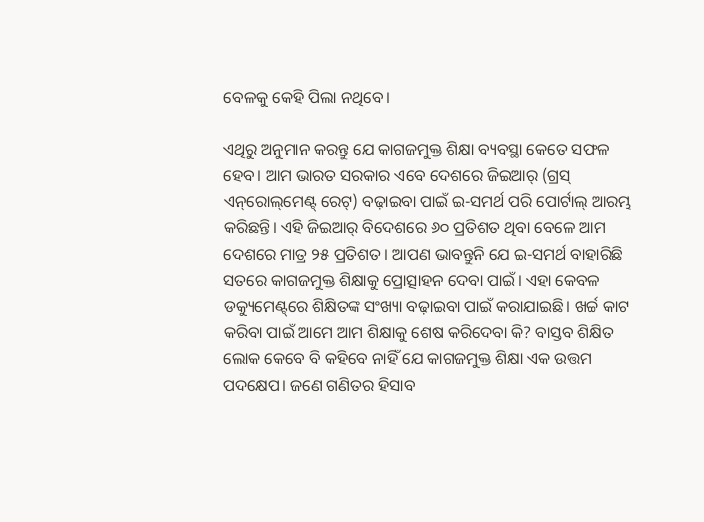ବେଳକୁ କେହି ପିଲା ନଥିବେ।

ଏଥିରୁ ଅନୁମାନ କରନ୍ତୁ ଯେ କାଗଜମୁକ୍ତ ଶିକ୍ଷା ବ୍ୟବସ୍ଥା କେତେ ସଫଳ ହେବ। ଆମ ଭାରତ ସରକାର ଏବେ ଦେଶ‌ରେ ଜିଇଆର୍‌ (ଗ୍ରସ୍‌ ଏନ୍‌ରୋଲ୍‌ମେଣ୍ଟ୍‌ ରେଟ୍‌) ବଢ଼ାଇବା ପାଇଁ ଇ-ସମର୍ଥ ପରି ପୋର୍ଟାଲ୍‌ ଆରମ୍ଭ କରିଛନ୍ତି। ଏହି ଜିଇଆର୍‌ ବିଦେଶରେ ୬୦ ପ୍ରତିଶତ ଥିବା ବେଳେ ଆମ ଦେଶରେ ମାତ୍ର ୨୫ ପ୍ରତିଶତ। ଆପଣ ଭାବନ୍ତୁନି ଯେ ଇ-ସମର୍ଥ ବାହାରିଛି ସତରେ କାଗଜମୁକ୍ତ ଶିକ୍ଷାକୁ ପ୍ରୋତ୍ସାହନ ଦେବା ପାଇଁ। ଏହା କେବଳ ଡକ୍ୟୁମେଣ୍ଟ୍‌ରେ ଶିକ୍ଷିତଙ୍କ ସଂଖ୍ୟା ବଢ଼ାଇବା ପାଇଁ କରାଯାଇଛି। ଖର୍ଚ୍ଚ କାଟ କରିବା ପାଇଁ ଆମେ ଆମ ଶିକ୍ଷାକୁ ଶେଷ କରିଦେବା କି? ବାସ୍ତବ ଶିକ୍ଷିତ ଲୋକ କେବେ ବି କହିବେ ନାହିଁ ଯେ କାଗଜମୁକ୍ତ ଶିକ୍ଷା ଏକ ଉତ୍ତମ ପଦକ୍ଷେପ। ଜଣେ ଗଣିତର ହିସାବ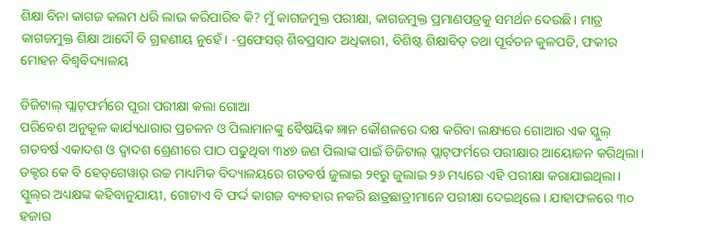ଶିକ୍ଷା ବିନା କାଗଜ କଲମ ଧରି ଲାଭ କରିପାରିବ କି? ମୁଁ କାଗଜମୁକ୍ତ ପରୀକ୍ଷା, କାଗଜମୁକ୍ତ ପ୍ରମାଣପତ୍ରକୁ ସମର୍ଥନ ଦେଉଛି। ମାତ୍ର କାଗଜମୁକ୍ତ ଶିକ୍ଷା ଆଦୌ ବି ଗ୍ରହଣୀୟ ନୁହେଁ। -ପ୍ରଫେସର୍‌ ଶିବପ୍ରସାଦ ଅଧିକାରୀ, ବିଶିଷ୍ଟ ଶିକ୍ଷାବିତ୍ ତଥା ପୂର୍ବତନ କୁଳପତି, ଫକୀର ମୋହନ ବିଶ୍ୱବିଦ୍ୟାଳୟ

ଡିଜିଟାଲ୍‌ ପ୍ଲାଟ୍‌ଫର୍ମରେ ପୂରା ପରୀକ୍ଷା କଲା ଗୋଆ
ପରିବେଶ ଅନୁକୂଳ କାର୍ଯ୍ୟଧାରାର ପ୍ରଚଳନ ଓ ପିଲାମାନଙ୍କୁ ବୈଷୟିକ ଜ୍ଞାନ କୌଶଳରେ ଦକ୍ଷ କରିବା ଲକ୍ଷ୍ୟରେ ଗୋଆର ଏକ ସ୍କୁଲ୍‌ ଗତବର୍ଷ ଏକାଦଶ ଓ ଦ୍ବାଦଶ ଶ୍ରେଣୀରେ ପାଠ ପଢୁଥିବା ୩୪୭ ଜଣ ପିଲାଙ୍କ ପାଇଁ ଡିଜିଟାଲ୍‌ ପ୍ଲାଟ୍‌ଫର୍ମରେ ପରୀକ୍ଷାର ଆୟୋଜନ କରିଥିଲା। ଡକ୍ଟର କେ ବି ହେଡ୍‌ଗେୱାର୍‌ ଉଚ୍ଚ ମାଧ୍ୟମିକ ବିଦ୍ୟାଳୟରେ ଗତବର୍ଷ ଜୁଲାଇ ୨୧ରୁ ଜୁଲାଇ ୨୬ ମଧ୍ୟରେ ଏହି ପରୀକ୍ଷା କରାଯାଇଥିଲା। ସ୍କୁଲ୍‌ର ଅଧ୍ୟକ୍ଷଙ୍କ କହିବାନୁଯାୟୀ, ଗୋଟାଏ ବି ଫର୍ଦ୍ଦ କାଗଜ ବ୍ୟବହାର ନକରି ଛାତ୍ରଛାତ୍ରୀମାନେ ପରୀକ୍ଷା ଦେଇଥିଲେ। ଯାହାଫଳରେ ୩୦ ହଜାର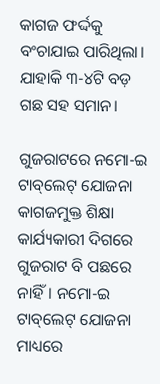କାଗଜ ଫର୍ଦ୍ଦକୁ ବଂଚାଯାଇ ପାରିଥିଲା। ଯାହାକି ୩-୪ଟି ବଡ଼ ଗଛ ସହ ସମାନ।

ଗୁଜରାଟରେ ନମୋ-ଇ ଟାବ୍‌ଲେଟ୍‌ ଯୋଜନା
କାଗଜମୁକ୍ତ ଶିକ୍ଷା କାର୍ଯ୍ୟକାରୀ ଦିଗରେ ଗୁଜରାଟ ବି ପଛରେ ନାହିଁ। ନମୋ-ଇ ଟାବ୍‌ଲେଟ୍‌ ଯୋଜନା ମାଧ୍ୟରେ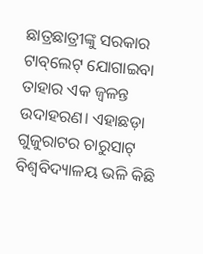ଛାତ୍ରଛାତ୍ରୀଙ୍କୁ ସରକାର ଟାବ୍‌ଲେଟ୍‌ ଯୋଗାଇବା ତାହାର ଏକ ଜ୍ବଳନ୍ତ ଉଦାହରଣ। ଏହାଛଡ଼ା ଗୁଜୁରାଟର ଚାରୁସାଟ୍ ବିଶ୍ୱବିଦ୍ୟାଳୟ ଭଳି କିଛି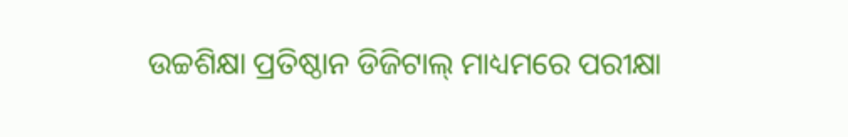ଉଚ୍ଚଶିକ୍ଷା ପ୍ରତିଷ୍ଠାନ ଡିଜିଟାଲ୍ ମାଧ୍ୟମରେ ପରୀକ୍ଷା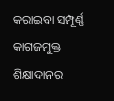କରାଇବା ସମ୍ପୂର୍ଣ୍ଣ କାଗଜମୁକ୍ତ ଶିକ୍ଷାଦାନର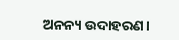ଅନନ୍ୟ ଉଦାହରଣ।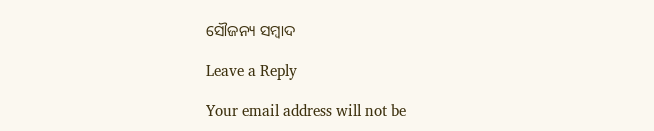ସୌଜନ୍ୟ ସମ୍ବାଦ

Leave a Reply

Your email address will not be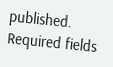published. Required fields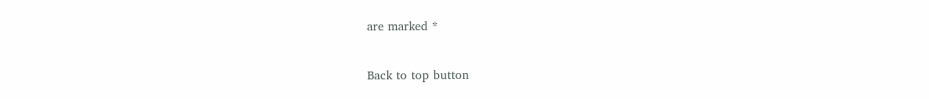are marked *

Back to top button